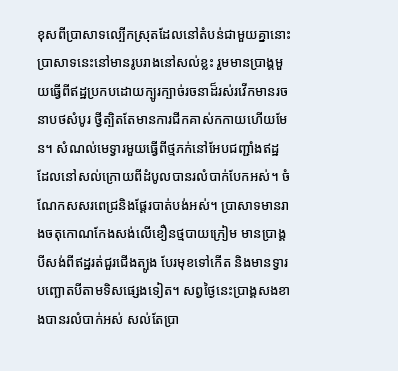ខុសពីប្រាសាទល្បើកស្រុតដែលនៅតំបន់ជាមួយគ្នានោះ ប្រាសាទនេះនៅមានរូបរាងនៅសល់ខ្លះ រួមមានប្រាង្គមួយធ្វើពីឥដ្ឋប្រកបដោយក្បូរក្បាច់រចនាដ៏រស់រវើកមានរចនាបថសំបូរ ថ្វីត្បិតតែមានការជីកគាស់កកាយហើយមែន។ សំណល់មេទ្វារមួយធ្វើពីថ្មភក់នៅអែបជញ្ជាំងឥដ្ឋ ដែលនៅសល់ក្រោយពីដំបូលបានរលំបាក់បែកអស់។ ចំណែកសសរពេជ្រនិងផ្ដែរបាត់បង់អស់។ ប្រាសាទមានរាងចតុកោណកែងសង់លើខឿនថ្មបាយក្រៀម មានប្រាង្គបីសង់ពីឥដ្ឋរត់ជួរជើងត្បូង បែរមុខទៅកើត និងមានទ្វារបញ្ឆោតបីតាមទិសផ្សេងទៀត។ សព្វថ្ងៃនេះប្រាង្គសងខាងបានរលំបាក់អស់ សល់តែប្រា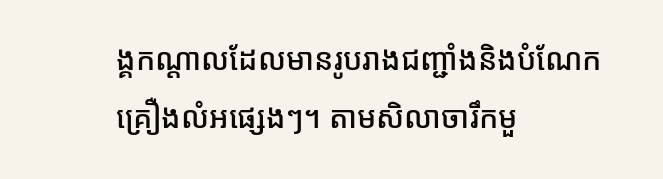ង្គកណ្ដាលដែលមានរូបរាងជញ្ជាំងនិងបំណែកគ្រឿងលំអផ្សេងៗ។ តាមសិលាចារឹកមួ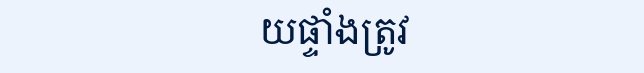យផ្ទាំងត្រូវ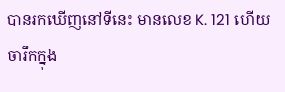បានរកឃើញនៅទីនេះ មានលេខ K. 121 ហើយចារឹកក្នុង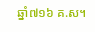ឆ្នាំ៧១៦ គ.ស។